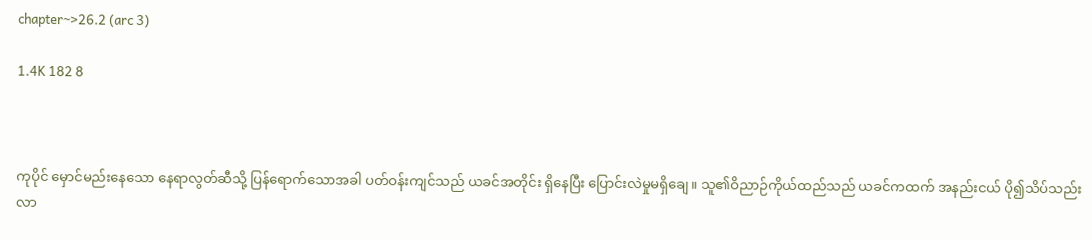chapter~>26.2 (arc 3)

1.4K 182 8



ကုပိုင် မှောင်မည်းနေသော နေရာလွတ်ဆီသို့ ပြန်ရောက်သောအခါ ပတ်ဝန်းကျင်သည် ယခင်အတိုင်း ရှိနေပြီး ပြောင်းလဲမှုမရှိချေ။ သူ၏ဝိညာဉ်ကိုယ်ထည်သည် ယခင်ကထက် အနည်းငယ် ပို၍သိပ်သည်းလာ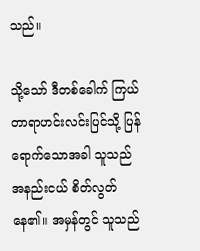သည်။

သို့သော် ဒီတစ်ခေါက် ကြယ်တာရာဟင်းလင်းပြင်သို့ ပြန်ရောက်သောအခါ သူသည် အနည်းငယ် စိတ်လွတ်နေ၏။ အမှန်တွင် သူသည်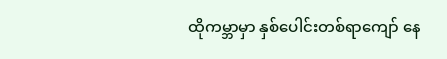ထိုကမ္ဘာမှာ နှစ်ပေါင်းတစ်ရာကျော် နေ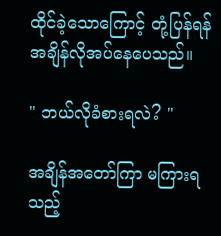ထိုင်ခဲ့သောကြောင့် တုံ့ပြန်ရန် အချိန်လိုအပ်နေပေသည်။

" ဘယ်လိုခံစားရလဲ? "

အချိန်အတော်ကြာ မကြားရသည့်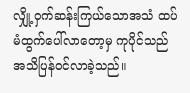လျှို့ဝှက်ဆန်းကြယ်သောအသံ ထပ်မံထွက်ပေါ်လာတော့မှ ကုပိုင်သည် အသိပြန်ဝင်လာခဲ့သည်။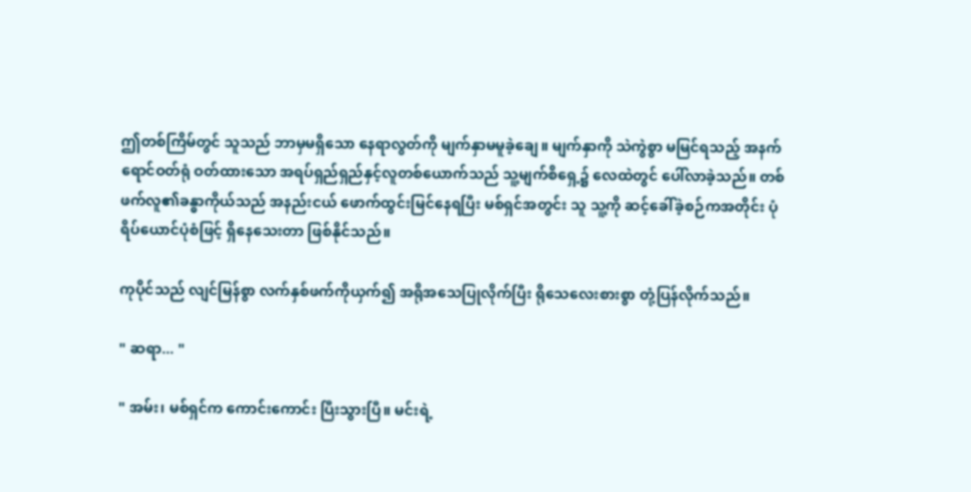ဤတစ်ကြိမ်တွင် သူသည် ဘာမှမရှိသော နေရာလွတ်ကို မျက်နှာမမူခဲ့ချေ။ မျက်နှာကို သဲကွဲစွာ မမြင်ရသည့် အနက်ရောင်ဝတ်ရုံ ဝတ်ထားသော အရပ်ရှည်ရှည်နှင့်လူတစ်ယောက်သည် သူ့မျက်စိရှေ့၌ လေထဲတွင် ပေါ်လာခဲ့သည်။ တစ်ဖက်လူ၏ခန္ဓာကိုယ်သည် အနည်းငယ် ဖောက်ထွင်းမြင်နေရပြီး မစ်ရှင်အတွင်း သူ သူ့ကို ဆင့်ခေါ်ခဲ့စဉ်ကအတိုင်း ပုံရိပ်ယောင်ပုံစံဖြင့် ရှိနေသေးတာ ဖြစ်နိုင်သည်။

ကုပိုင်သည် လျင်မြန်စွာ လက်နှစ်ဖက်ကိုယှက်၍ အရိုအသေပြုလိုက်ပြီး ရိုသေလေးစားစွာ တုံ့ပြန်လိုက်သည်။

" ဆရာ... "

" အမ်း၊ မစ်ရှင်က ကောင်းကောင်း ပြီးသွားပြီ။ မင်းရဲ့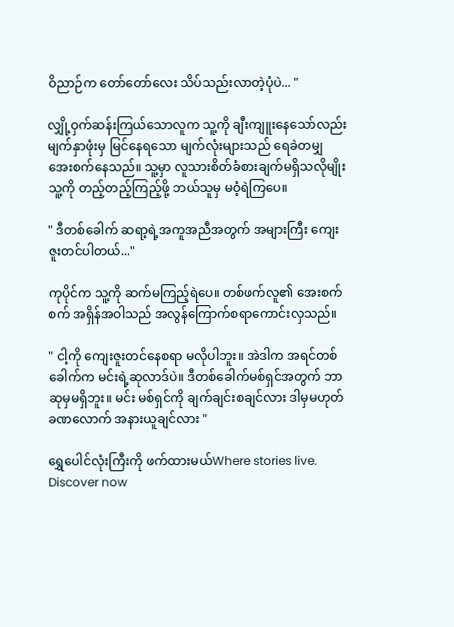ဝိညာဉ်က တော်တော်လေး သိပ်သည်းလာတဲ့ပုံပဲ... "

လျှို့ဝှက်ဆန်းကြယ်သောလူက သူ့ကို ချီးကျူးနေသော်လည်း မျက်နှာဖုံးမှ မြင်နေရသော မျက်လုံးများသည် ရေခဲတမျှ အေးစက်နေသည်။ သူ့မှာ လူသားစိတ်ခံစားချက်မရှိသလိုမျိုး သူ့ကို တည့်တည့်ကြည့်ဖို့ ဘယ်သူမှ မဝံ့ရဲကြပေ။

" ဒီတစ်ခေါက် ဆရာ့ရဲ့အကူအညီအတွက် အများကြီး ကျေးဇူးတင်ပါတယ်..."

ကုပိုင်က သူ့ကို ဆက်မကြည့်ရဲပေ။ တစ်ဖက်လူ၏ အေးစက်စက် အရှိန်အဝါသည် အလွန်ကြောက်စရာကောင်းလှသည်။

" ငါ့ကို ကျေးဇူးတင်နေစရာ မလိုပါဘူး။ အဲဒါက အရင်တစ်ခေါက်က မင်းရဲ့ဆုလာဒ်ပဲ။ ဒီတစ်ခေါက်မစ်ရှင်အတွက် ဘာဆုမှမရှိဘူး။ မင်း မစ်ရှင်ကို ချက်ချင်းစချင်လား ဒါမှမဟုတ် ခဏလောက် အနားယူချင်လား "

ရွှေပေါင်လုံးကြီးကို ဖက်ထားမယ်Where stories live. Discover now